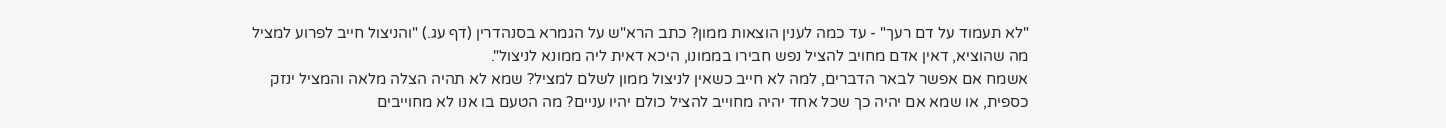"לא תעמוד על דם רעך" - עד כמה לענין הוצאות ממון? כתב הרא"ש על הגמרא בסנהדרין (דף עג.) "והניצול חייב לפרוע למציל מה שהוציא, דאין אדם מחויב להציל נפש חבירו בממונו, היכא דאית ליה ממונא לניצול".
אשמח אם אפשר לבאר הדברים, למה לא חייב כשאין לניצול ממון לשלם למציל? שמא לא תהיה הצלה מלאה והמציל ינזק כספית, או שמא אם יהיה כך שכל אחד יהיה מחוייב להציל כולם יהיו עניים? מה הטעם בו אנו לא מחוייבים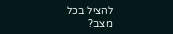להציל בכל מצב?